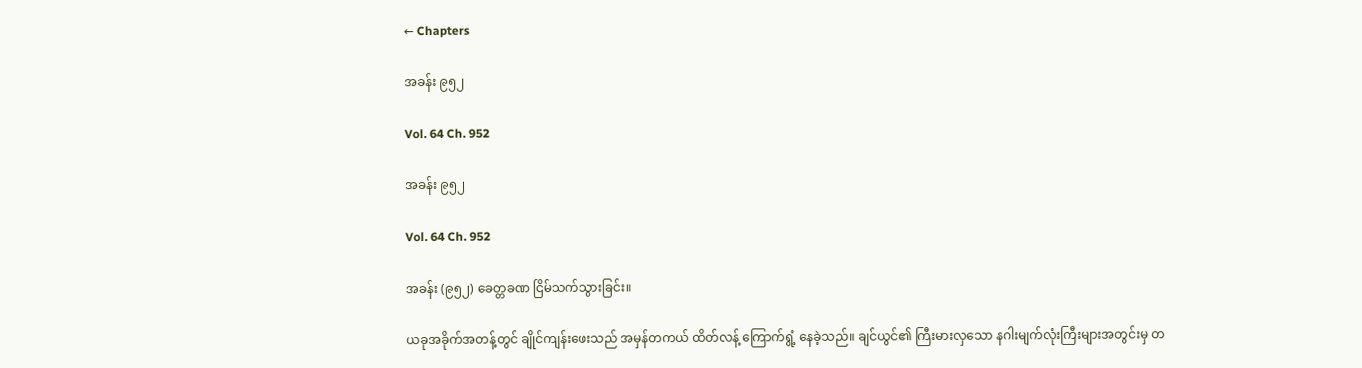← Chapters

အခန်း ၉၅၂

Vol. 64 Ch. 952

အခန်း ၉၅၂

Vol. 64 Ch. 952

အခန်း (၉၅၂) ခေတ္တခဏ ငြိမ်သက်သွားခြင်း။

ယခုအခိုက်အတန့်တွင် ချိုင်ကျန်းဖေးသည် အမှန်တကယ် ထိတ်လန့် ကြောက်ရွံ့ နေခဲ့သည်။ ချင်ယွင်၏ ကြီးမားလှသော နဂါးမျက်လုံးကြီးများအတွင်းမှ တ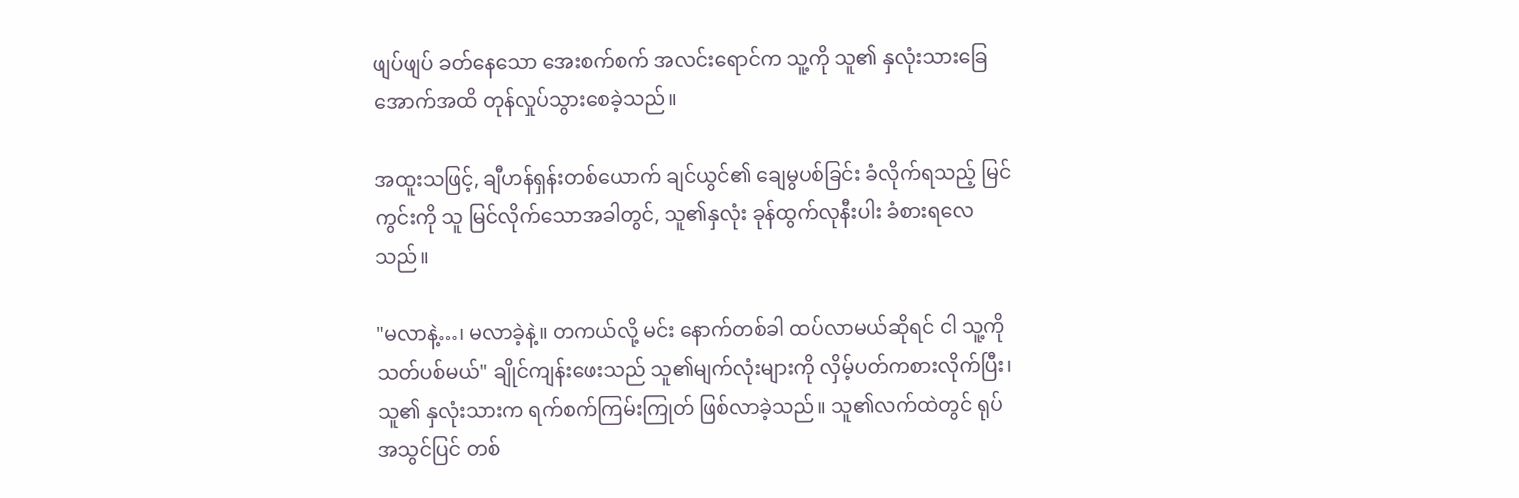ဖျပ်ဖျပ် ခတ်နေသော အေးစက်စက် အလင်းရောင်က သူ့ကို သူ၏ နှလုံးသားခြေအောက်အထိ တုန်လှုပ်သွားစေခဲ့သည်။

အထူးသဖြင့်, ချီဟန်ရှန်းတစ်ယောက် ချင်ယွင်၏ ချေမွပစ်ခြင်း ခံလိုက်ရသည့် မြင်ကွင်းကို သူ မြင်လိုက်သောအခါတွင်, သူ၏နှလုံး ခုန်ထွက်လုနီးပါး ခံစားရလေသည်။

"မလာနဲ့…၊ မလာခဲ့နဲ့။ တကယ်လို့ မင်း နောက်တစ်ခါ ထပ်လာမယ်ဆိုရင် ငါ သူ့ကို သတ်ပစ်မယ်" ချိုင်ကျန်းဖေးသည် သူ၏မျက်လုံးများကို လှိမ့်ပတ်ကစားလိုက်ပြီး၊ သူ၏ နှလုံးသားက ရက်စက်ကြမ်းကြုတ် ဖြစ်လာခဲ့သည်။ သူ၏လက်ထဲတွင် ရုပ်အသွင်ပြင် တစ်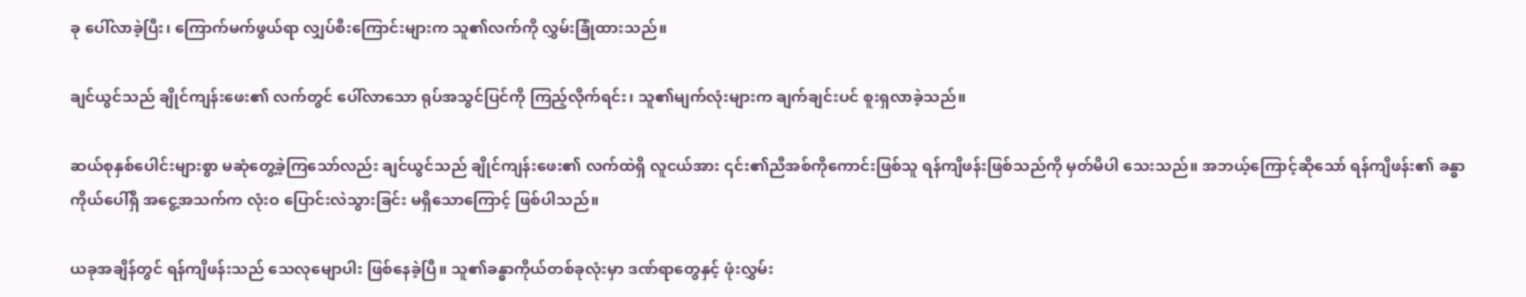ခု ပေါ်လာခဲ့ပြီး၊ ကြောက်မက်ဖွယ်ရာ လျှပ်စီးကြောင်းများက သူ၏လက်ကို လွှမ်းခြုံထားသည်။

ချင်ယွင်သည် ချိုင်ကျန်းဖေး၏ လက်တွင် ပေါ်လာသော ရုပ်အသွင်ပြင်ကို ကြည့်လိုက်ရင်း၊ သူ၏မျက်လုံးများက ချက်ချင်းပင် စူးရှလာခဲ့သည်။

ဆယ်စုနှစ်ပေါင်းများစွာ မဆုံတွေ့ခဲ့ကြသော်လည်း ချင်ယွင်သည် ချိုင်ကျန်းဖေး၏ လက်ထဲရှိ လူငယ်အား ၎င်း၏ညီအစ်ကိုကောင်းဖြစ်သူ ရန်ကျိဖန်းဖြစ်သည်ကို မှတ်မိပါ သေးသည်။ အဘယ့်ကြောင့်ဆိုသော် ရန်ကျိဖန်း၏ ခန္ဓာကိုယ်ပေါ်ရှိ အငွေ့အသက်က လုံးဝ ပြောင်းလဲသွားခြင်း မရှိသောကြောင့် ဖြစ်ပါသည်။

ယခုအချိန်တွင် ရန်ကျိဖန်းသည် သေလုမျောပါး ဖြစ်နေခဲ့ပြီ။ သူ၏ခန္ဓာကိုယ်တစ်ခုလုံးမှာ ဒဏ်ရာတွေနှင့် ဖုံးလွှမ်း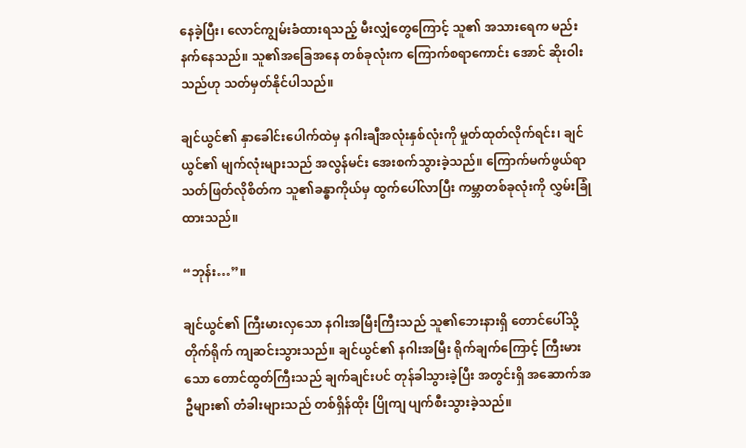နေခဲ့ပြီး၊ လောင်ကျွမ်းခံထားရသည့် မီးလျှံတွေကြောင့် သူ၏ အသားရေက မည်းနက်နေသည်။ သူ၏အခြေအနေ တစ်ခုလုံးက ကြောက်စရာကောင်း အောင် ဆိုးဝါးသည်ဟု သတ်မှတ်နိုင်ပါသည်။

ချင်ယွင်၏ နှာခေါင်းပေါက်ထဲမှ နဂါးချီအလုံးနှစ်လုံးကို မှုတ်ထုတ်လိုက်ရင်း၊ ချင်ယွင်၏ မျက်လုံးများသည် အလွန်မင်း အေးစက်သွားခဲ့သည်။ ကြောက်မက်ဖွယ်ရာ သတ်ဖြတ်လိုစိတ်က သူ၏ခန္ဓာကိုယ်မှ ထွက်ပေါ်လာပြီး ကမ္ဘာတစ်ခုလုံးကို လွှမ်းခြုံထားသည်။

“ဘုန်း…”။

ချင်ယွင်၏ ကြီးမားလှသော နဂါးအမြီးကြီးသည် သူ၏ဘေးနားရှိ တောင်ပေါ်သို့ တိုက်ရိုက် ကျဆင်းသွားသည်။ ချင်ယွင်၏ နဂါးအမြီး ရိုက်ချက်ကြောင့် ကြီးမားသော တောင်ထွတ်ကြီးသည် ချက်ချင်းပင် တုန်ခါသွားခဲ့ပြီး အတွင်းရှိ အဆောက်အဦများ၏ တံခါးများသည် တစ်ရှိန်ထိုး ပြိုကျ ပျက်စီးသွားခဲ့သည်။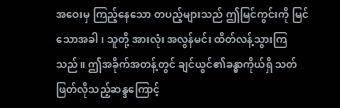အဝေးမှ ကြည့်နေသော တပည့်များသည် ဤမြင်ကွင်းကို မြင်သောအခါ၊ သူတို့ အားလုံး အလွန်မင်း ထိတ်လန့်သွားကြသည်။ ဤအခိုက်အတန့်တွင် ချင်ယွင်၏ခန္ဓာကိုယ်ရှိ သတ်ဖြတ်လိုသည့်ဆန္ဒကြောင့်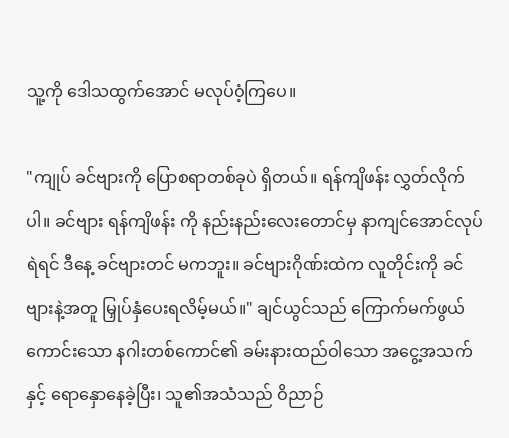သူ့ကို ဒေါသထွက်အောင် မလုပ်ဝံ့ကြပေ။

"ကျုပ် ခင်ဗျားကို ပြောစရာတစ်ခုပဲ ရှိတယ်။ ရန်ကျိဖန်း လွှတ်လိုက်ပါ။ ခင်ဗျား ရန်ကျိဖန်း ကို နည်းနည်းလေးတောင်မှ နာကျင်အောင်လုပ်ရဲရင် ဒီနေ့ ခင်ဗျားတင် မကဘူး။ ခင်ဗျားဂိုဏ်းထဲက လူတိုင်းကို ခင်ဗျားနဲ့အတူ မြှုပ်နှံပေးရလိမ့်မယ်။" ချင်ယွင်သည် ကြောက်မက်ဖွယ်ကောင်းသော နဂါးတစ်ကောင်၏ ခမ်းနားထည်ဝါသော အငွေ့အသက် နှင့် ရောနှောနေခဲ့ပြီး၊ သူ၏အသံသည် ဝိညာဉ်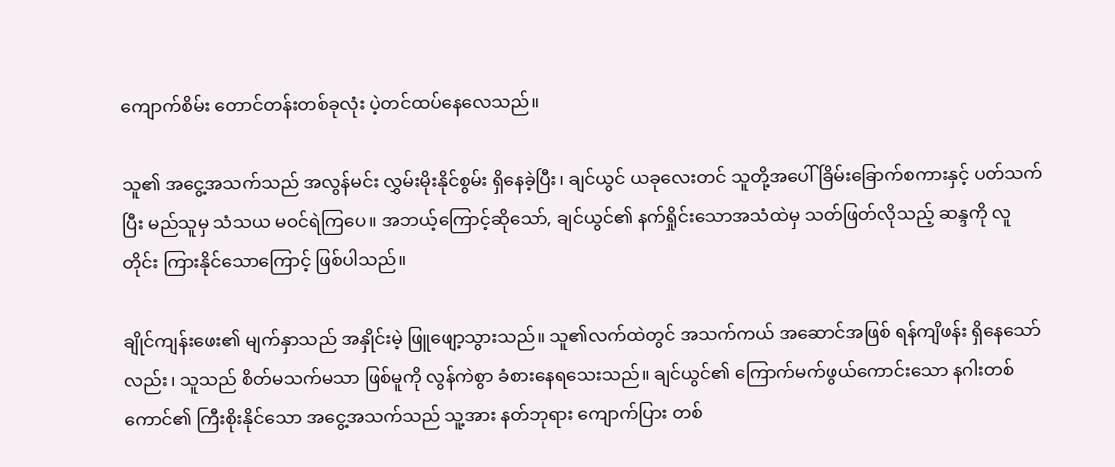ကျောက်စိမ်း တောင်တန်းတစ်ခုလုံး ပဲ့တင်ထပ်နေလေသည်။

သူ၏ အငွေ့အသက်သည် အလွန်မင်း လွှမ်းမိုးနိုင်စွမ်း ရှိနေခဲ့ပြီး၊ ချင်ယွင် ယခုလေးတင် သူတို့အပေါ် ခြိမ်းခြောက်စကားနှင့် ပတ်သက်ပြီး မည်သူမှ သံသယ မဝင်ရဲကြပေ။ အဘယ့်ကြောင့်ဆိုသော်, ချင်ယွင်၏ နက်ရှိုင်းသောအသံထဲမှ သတ်ဖြတ်လိုသည့် ဆန္ဒကို လူတိုင်း ကြားနိုင်သောကြောင့် ဖြစ်ပါသည်။

ချိုင်ကျန်းဖေး၏ မျက်နှာသည် အနှိုင်းမဲ့ ဖြူဖျော့သွားသည်။ သူ၏လက်ထဲတွင် အသက်ကယ် အဆောင်အဖြစ် ရန်ကျိဖန်း ရှိနေသော်လည်း၊ သူသည် စိတ်မသက်မသာ ဖြစ်မူကို လွန်ကဲစွာ ခံစားနေရသေးသည်။ ချင်ယွင်၏ ကြောက်မက်ဖွယ်ကောင်းသော နဂါးတစ်ကောင်၏ ကြီးစိုးနိုင်သော အငွေ့အသက်သည် သူ့အား နတ်ဘုရား ကျောက်ပြား တစ်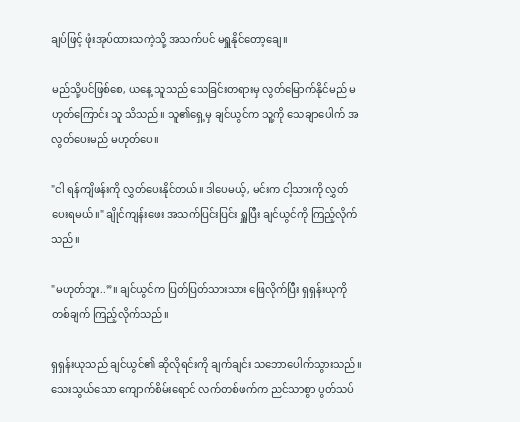ချပ်ဖြင့် ဖုံးအုပ်ထားသကဲ့သို့ အသက်ပင် မရှူနိုင်တော့ချေ။

မည်သို့ပင်ဖြစ်စေ, ယနေ့ သူသည် သေခြင်းတရားမှ လွတ်မြောက်နိုင်မည် မဟုတ်ကြောင်း သူ သိသည်။ သူ၏ရှေ့မှ ချင်ယွင်က သူ့ကို သေချာပေါက် အလွတ်ပေးမည် မဟုတ်ပေ။

"ငါ ရန်ကျိဖန်းကို လွှတ်ပေးနိုင်တယ်။ ဒါပေမယ့်, မင်းက ငါ့သားကို လွှတ်ပေးရမယ်။" ချိုင်ကျန်းဖေး အသက်ပြင်းပြင်း ရှူပြီး ချင်ယွင်ကို ကြည့်လိုက်သည်။

"မဟုတ်ဘူး..”။ ချင်ယွင်က ပြတ်ပြတ်သားသား ဖြေလိုက်ပြီး ရှရှန်းယုကို တစ်ချက် ကြည့်လိုက်သည်။

ရှရှန်းယုသည် ချင်ယွင်၏ ဆိုလိုရင်းကို ချက်ချင်း သဘောပေါက်သွားသည်။ သေးသွယ်သော ကျောက်စိမ်းရောင် လက်တစ်ဖက်က ညင်သာစွာ ပွတ်သပ်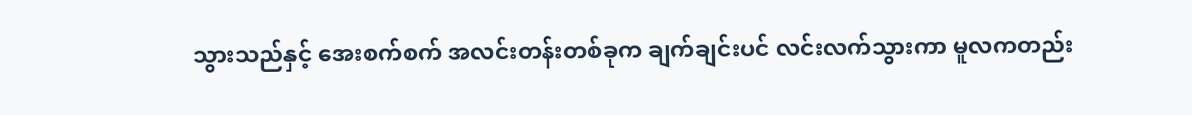သွားသည်နှင့် အေးစက်စက် အလင်းတန်းတစ်ခုက ချက်ချင်းပင် လင်းလက်သွားကာ မူလကတည်း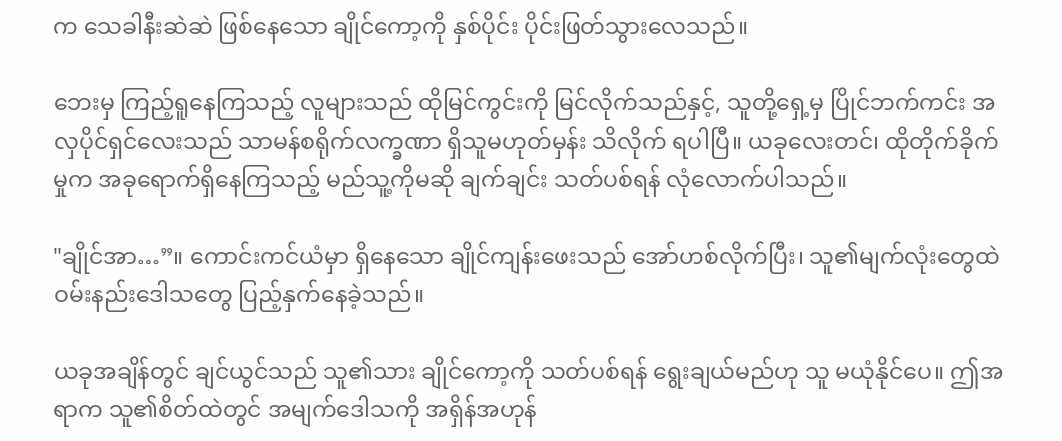က သေခါနီးဆဲဆဲ ဖြစ်နေသော ချိုင်ကော့ကို နှစ်ပိုင်း ပိုင်းဖြတ်သွားလေသည်။

ဘေးမှ ကြည့်ရူနေကြသည့် လူများသည် ထိုမြင်ကွင်းကို မြင်လိုက်သည်နှင့်, သူတို့ရှေ့မှ ပြိုင်ဘက်ကင်း အလှပိုင်ရှင်လေးသည် သာမန်စရိုက်လက္ခဏာ ရှိသူမဟုတ်မှန်း သိလိုက် ရပါပြီ။ ယခုလေးတင်၊ ထိုတိုက်ခိုက်မှုက အခုရောက်ရှိနေကြသည့် မည်သူ့ကိုမဆို ချက်ချင်း သတ်ပစ်ရန် လုံလောက်ပါသည်။

"ချိုင်အာ…”။ ကောင်းကင်ယံမှာ ရှိနေသော ချိုင်ကျန်းဖေးသည် အော်ဟစ်လိုက်ပြီး၊ သူ၏မျက်လုံးတွေထဲ ဝမ်းနည်းဒေါသတွေ ပြည့်နှက်နေခဲ့သည်။

ယခုအချိန်တွင် ချင်ယွင်သည် သူ၏သား ချိုင်ကော့ကို သတ်ပစ်ရန် ရွေးချယ်မည်ဟု သူ မယုံနိုင်ပေ။ ဤအရာက သူ၏စိတ်ထဲတွင် အမျက်ဒေါသကို အရှိန်အဟုန်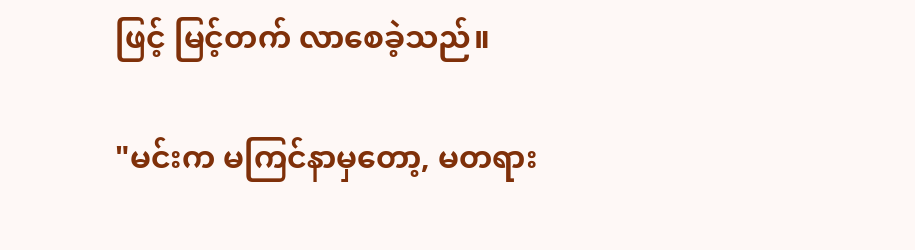ဖြင့် မြင့်တက် လာစေခဲ့သည်။

"မင်းက မကြင်နာမှတော့, မတရား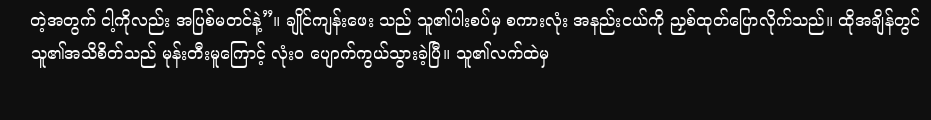တဲ့အတွက် ငါ့ကိုလည်း အပြစ်မတင်နဲ့”။ ချိုင်ကျန်းဖေး သည် သူ၏ပါးစပ်မှ စကားလုံး အနည်းငယ်ကို ညှစ်ထုတ်ပြောလိုက်သည်။ ထိုအချိန်တွင် သူ၏အသိစိတ်သည် မုန်းတီးမူကြောင့် လုံးဝ ပျောက်ကွယ်သွားခဲ့ပြီ။ သူ၏လက်ထဲမှ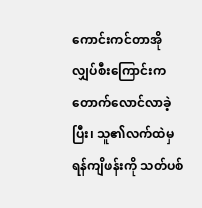ကောင်းကင်တာအို လျှပ်စီးကြောင်းက တောက်လောင်လာခဲ့ပြီး၊ သူ၏လက်ထဲမှ ရန်ကျိဖန်းကို သတ်ပစ်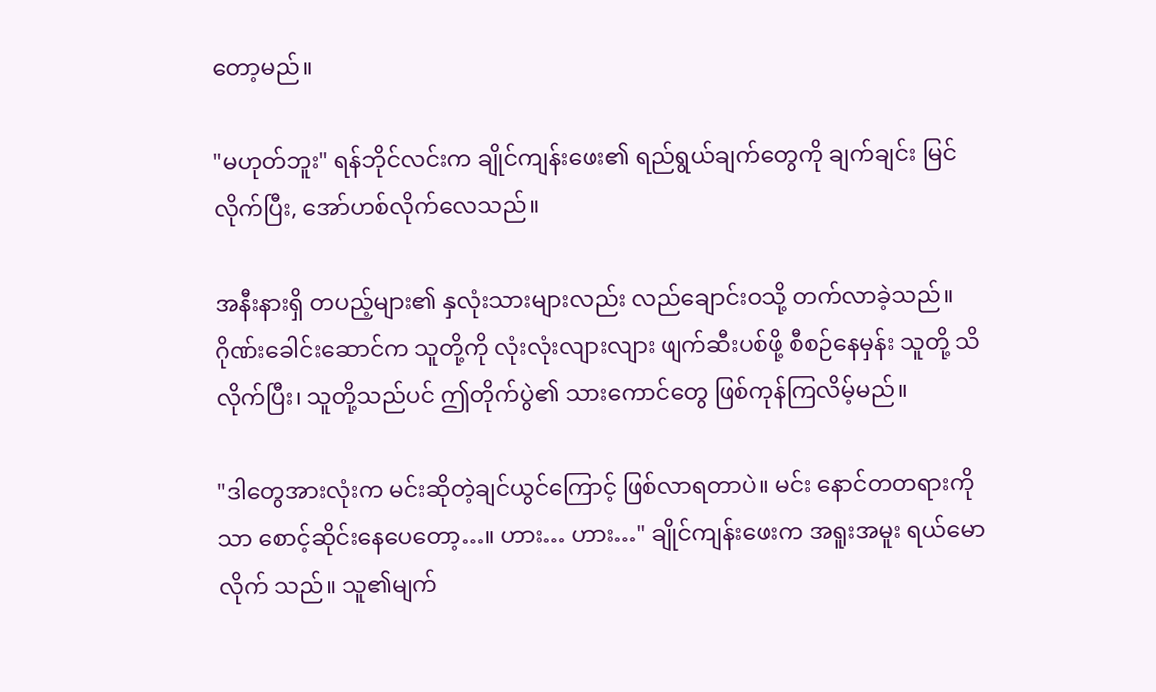တော့မည်။

"မဟုတ်ဘူး" ရန်ဘိုင်လင်းက ချိုင်ကျန်းဖေး၏ ရည်ရွယ်ချက်တွေကို ချက်ချင်း မြင်လိုက်ပြီး, အော်ဟစ်လိုက်လေသည်။

အနီးနားရှိ တပည့်များ၏ နှလုံးသားများလည်း လည်ချောင်းဝသို့ တက်လာခဲ့သည်။ ဂိုဏ်းခေါင်းဆောင်က သူတို့ကို လုံးလုံးလျားလျား ဖျက်ဆီးပစ်ဖို့ စီစဉ်နေမှန်း သူတို့ သိလိုက်ပြီး၊ သူတို့သည်ပင် ဤတိုက်ပွဲ၏ သားကောင်တွေ ဖြစ်ကုန်ကြလိမ့်မည်။

"ဒါတွေအားလုံးက မင်းဆိုတဲ့ချင်ယွင်ကြောင့် ဖြစ်လာရတာပဲ။ မင်း နောင်တတရားကိုသာ စောင့်ဆိုင်းနေပေတော့…။ ဟား… ဟား…" ချိုင်ကျန်းဖေးက အရူးအမူး ရယ်မောလိုက် သည်။ သူ၏မျက်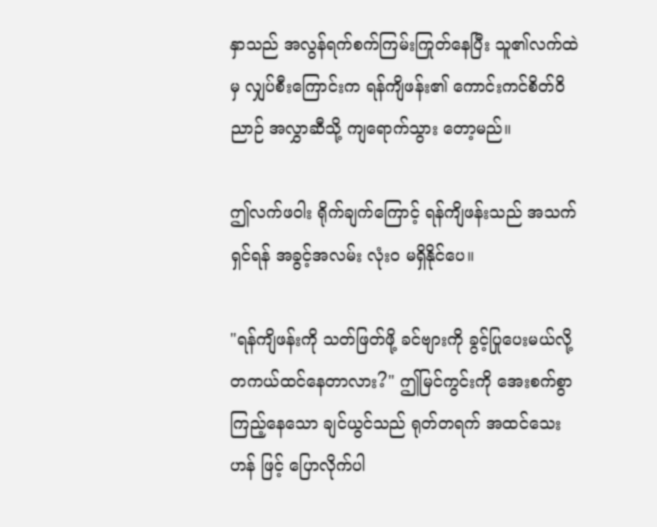နှာသည် အလွန်ရက်စက်ကြမ်းကြုတ်နေပြီး သူ၏လက်ထဲမှ လျှပ်စီးကြောင်းက ရန်ကျိဖန်း၏ ကောင်းကင်စိတ်ဝိညာဉ် အလွှာဆီသို့ ကျရောက်သွား တော့မည်။

ဤလက်ဖဝါး ရိုက်ချက်ကြောင့် ရန်ကျိဖန်းသည် အသက်ရှင်ရန် အခွင့်အလမ်း လုံးဝ မရှိနိုင်ပေ။

"ရန်ကျိဖန်းကို သတ်ဖြတ်ဖို့ ခင်ဗျားကို ခွင့်ပြုပေးမယ်လို့ တကယ်ထင်နေတာလား?" ဤမြင်ကွင်းကို အေးစက်စွာ ကြည့်နေသော ချင်ယွင်သည် ရုတ်တရက် အထင်သေးဟန် ဖြင့် ပြောလိုက်ပါ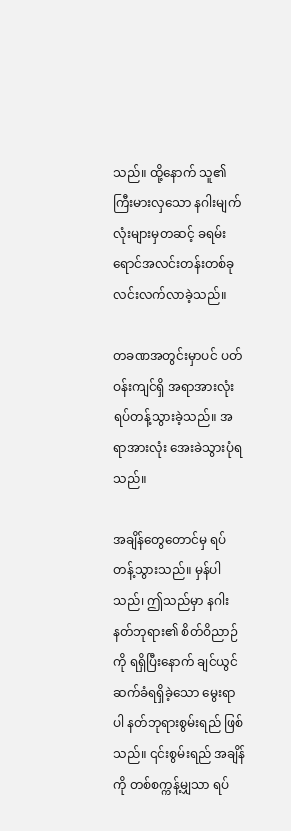သည်။ ထို့နောက် သူ၏ကြီးမားလှသော နဂါးမျက်လုံးများမှတဆင့် ခရမ်းရောင်အလင်းတန်းတစ်ခု လင်းလက်လာခဲ့သည်။

တခဏအတွင်းမှာပင် ပတ်ဝန်းကျင်ရှိ အရာအားလုံး ရပ်တန့်သွားခဲ့သည်။ အရာအားလုံး အေးခဲသွားပုံရသည်။

အချိန်တွေတောင်မှ ရပ်တန့်သွားသည်။ မှန်ပါသည်၊ ဤသည်မှာ နဂါးနတ်ဘုရား၏ စိတ်ဝိညာဉ်ကို ရရှိပြီးနောက် ချင်ယွင် ဆက်ခံရရှိခဲ့သော မွေးရာပါ နတ်ဘုရားစွမ်းရည် ဖြစ်သည်။ ၎င်းစွမ်းရည် အချိန်ကို တစ်စက္ကန့်မျှသာ ရပ်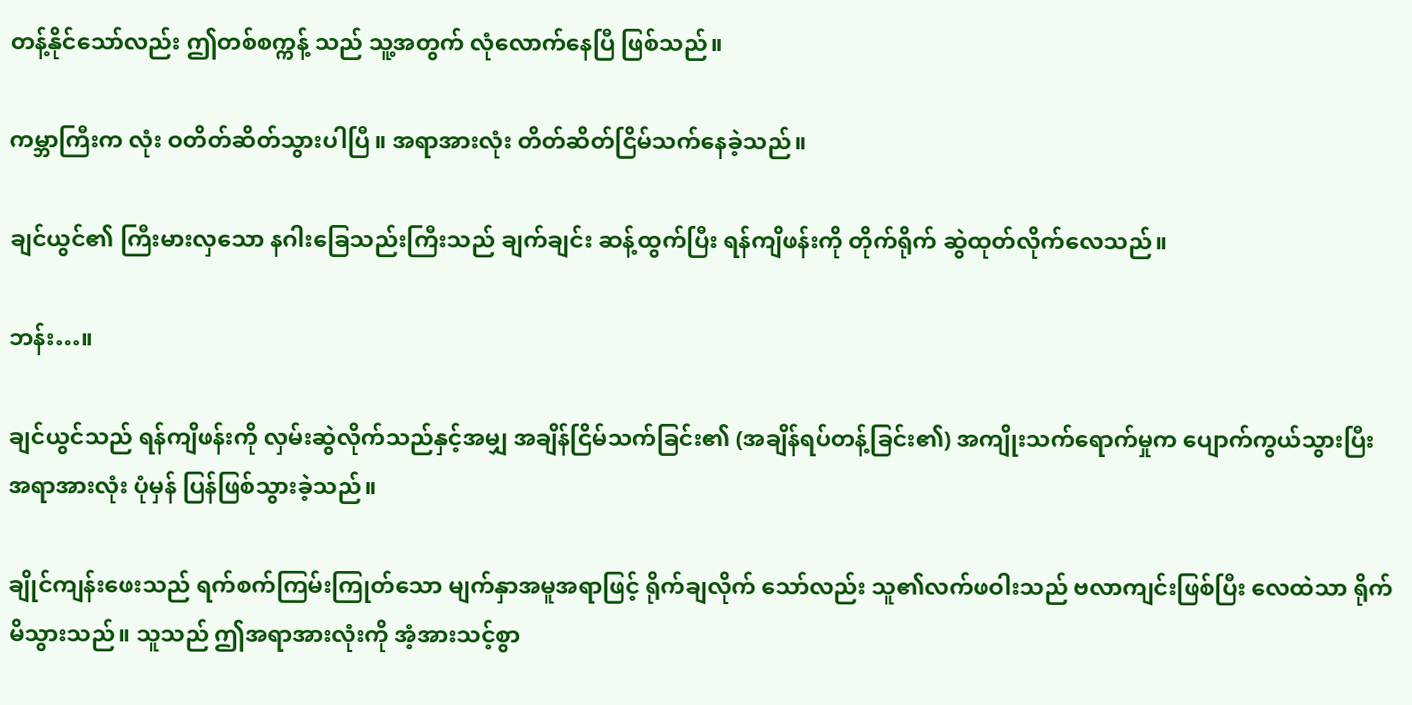တန့်နိုင်သော်လည်း ဤတစ်စက္ကန့် သည် သူ့အတွက် လုံလောက်နေပြီ ဖြစ်သည်။

ကမ္ဘာကြီးက လုံး ဝတိတ်ဆိတ်သွားပါပြီ။ အရာအားလုံး တိတ်ဆိတ်ငြိမ်သက်နေခဲ့သည်။

ချင်ယွင်၏ ကြီးမားလှသော နဂါးခြေသည်းကြီးသည် ချက်ချင်း ဆန့်ထွက်ပြီး ရန်ကျိဖန်းကို တိုက်ရိုက် ဆွဲထုတ်လိုက်လေသည်။

ဘန်း…။

ချင်ယွင်သည် ရန်ကျိဖန်းကို လှမ်းဆွဲလိုက်သည်နှင့်အမျှ အချိန်ငြိမ်သက်ခြင်း၏ (အချိန်ရပ်တန့်ခြင်း၏) အကျိုးသက်ရောက်မှုက ပျောက်ကွယ်သွားပြီး အရာအားလုံး ပုံမှန် ပြန်ဖြစ်သွားခဲ့သည်။

ချိုင်ကျန်းဖေးသည် ရက်စက်ကြမ်းကြုတ်သော မျက်နှာအမူအရာဖြင့် ရိုက်ချလိုက် သော်လည်း သူ၏လက်ဖဝါးသည် ဗလာကျင်းဖြစ်ပြီး လေထဲသာ ရိုက်မိသွားသည်။ သူသည် ဤအရာအားလုံးကို အံ့အားသင့်စွာ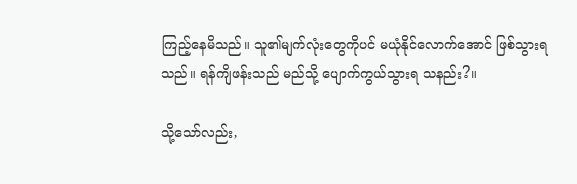ကြည့်နေမိသည်။ သူ၏မျက်လုံးတွေကိုပင် မယုံနိုင်လောက်အောင် ဖြစ်သွားရသည်။ ရန်ကျိဖန်းသည် မည်သို့ ပျောက်ကွယ်သွားရ သနည်း?။

သို့သော်လည်း,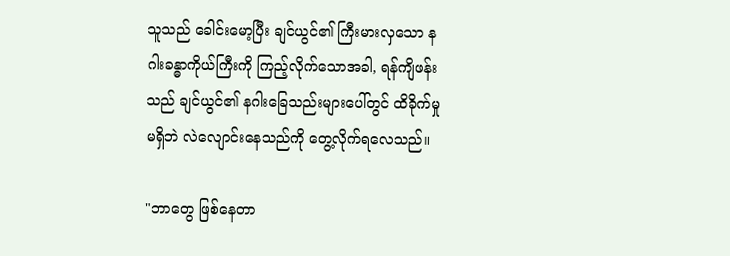သူသည် ခေါင်းမော့ပြီး ချင်ယွင်၏ ကြီးမားလှသော နဂါးခန္ဓာကိုယ်ကြီးကို ကြည့်လိုက်သောအခါ, ရန်ကျိဖန်းသည် ချင်ယွင်၏ နဂါးခြေသည်းများပေါ်တွင် ထိခိုက်မှု မရှိဘဲ လဲလျောင်းနေသည်ကို တွေ့လိုက်ရလေသည်။

"ဘာတွေ ဖြစ်နေတာ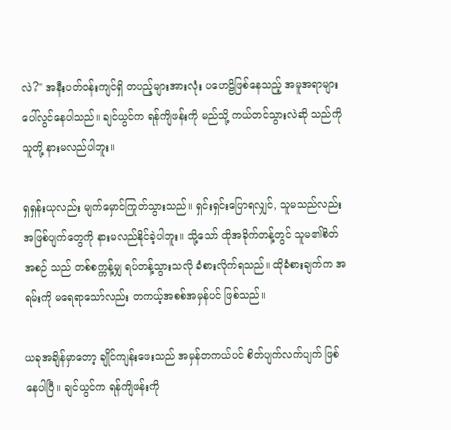လဲ?" အနီးပတ်ဝန်းကျင်ရှိ တပည့်များအားလုံး ပဟေဠိဖြစ်နေသည့် အမူအရာများ ပေါ်လွင်နေပါသည်။ ချင်ယွင်က ရန်ကျိဖန်းကို မည်သို့ ကယ်တင်သွားလဲဆို သည်ကို သူတို့ နားမလည်ပါဘူး။

ရှရှန်းယုလည်း မျက်မှောင်ကြုတ်သွားသည်။ ရှင်းရှင်းပြောရလျှင်, သူမသည်လည်း အဖြစ်ပျက်တွေကို နားမလည်နိုင်ခဲ့ပါဘူး။ သို့သော် ထိုအခိုက်တန့်တွင် သူမ၏စိတ်အစဉ် သည် တစ်စက္ကန့်မျှ ရပ်တန့်သွားသလို ခံစားလိုက်ရသည်။ ထိုခံစားချက်က အရမ်းကို မရေရာသော်လည်း တကယ့်အစစ်အမှန်ပင် ဖြစ်သည်။

ယခုအချိန်မှာတော့ ချိုင်ကျန်းဖေးသည် အမှန်တကယ်ပင် စိတ်ပျက်လက်ပျက် ဖြစ်နေပါပြီ။ ချင်ယွင်က ရန်ကျိဖန်းကို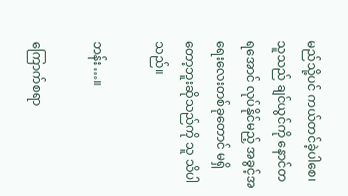မည်သို့ပင် ကယ်တင်ခဲ့ပါစေ၊ သူသည် ချင်ယွင်ကို နောင်တရအောင် လုပ်နိုင်မည့် အခွင့်အရေးလေးတစ်ခုတောင် မရှိတော့ဘူးဆိုသည်ကို သူ သိပါသည်။

ဘန်း…။

ကြောက်စရာ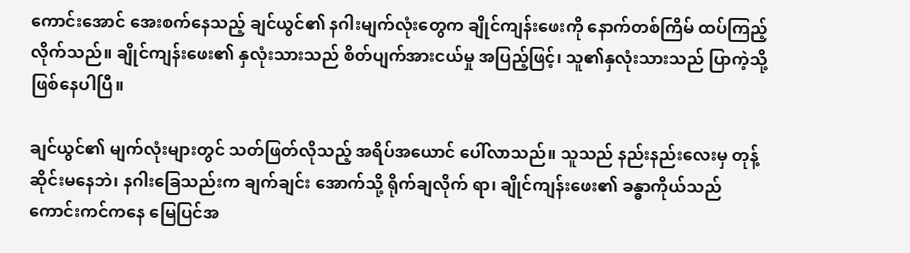ကောင်းအောင် အေးစက်နေသည့် ချင်ယွင်၏ နဂါးမျက်လုံးတွေက ချိုင်ကျန်းဖေးကို နောက်တစ်ကြိမ် ထပ်ကြည့်လိုက်သည်။ ချိုင်ကျန်းဖေး၏ နှလုံးသားသည် စိတ်ပျက်အားငယ်မှု အပြည့်ဖြင့်၊ သူ၏နှလုံးသားသည် ပြာကဲ့သို့ ဖြစ်နေပါပြီ။

ချင်ယွင်၏ မျက်လုံးများတွင် သတ်ဖြတ်လိုသည့် အရိပ်အယောင် ပေါ်လာသည်။ သူသည် နည်းနည်းလေးမှ တုန့်ဆိုင်းမနေဘဲ၊ နဂါးခြေသည်းက ချက်ချင်း အောက်သို့ ရိုက်ချလိုက် ရာ၊ ချိုင်ကျန်းဖေး၏ ခန္ဓာကိုယ်သည် ကောင်းကင်ကနေ မြေပြင်အ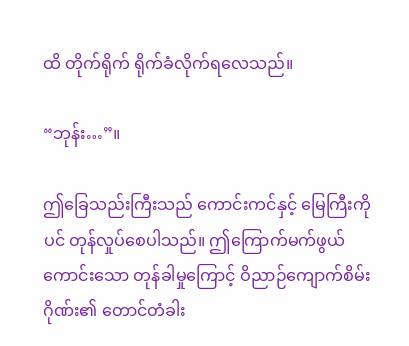ထိ တိုက်ရိုက် ရိုက်ခံလိုက်ရလေသည်။

“ဘုန်း…”။

ဤခြေသည်းကြီးသည် ကောင်းကင်နှင့် မြေကြီးကိုပင် တုန်လှုပ်စေပါသည်။ ဤကြောက်မက်ဖွယ်ကောင်းသော တုန်ခါမှုကြောင့် ဝိညာဉ်ကျောက်စိမ်းဂိုဏ်း၏ တောင်တံခါး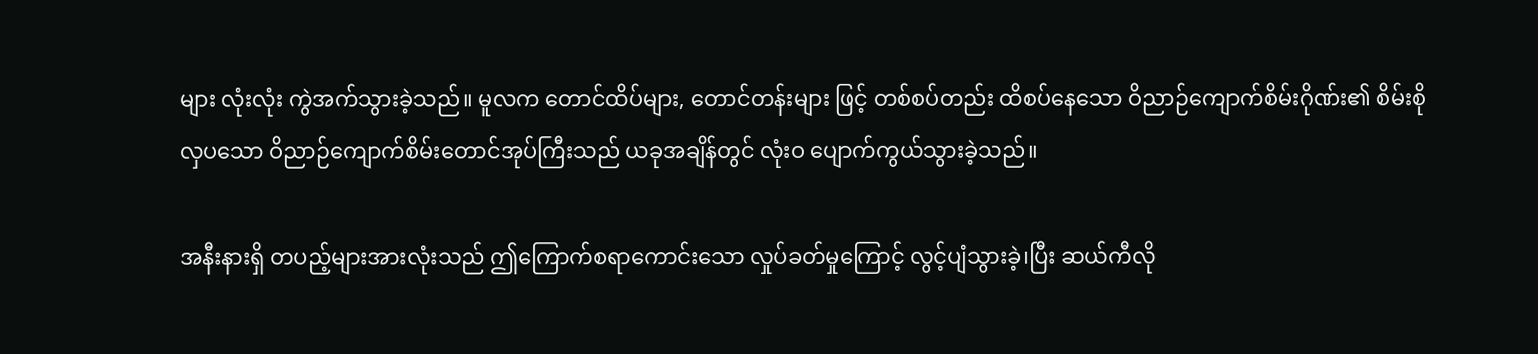များ လုံးလုံး ကွဲအက်သွားခဲ့သည်။ မူလက တောင်ထိပ်များ, တောင်တန်းများ ဖြင့် တစ်စပ်တည်း ထိစပ်နေသော ဝိညာဉ်ကျောက်စိမ်းဂိုဏ်း၏ စိမ်းစိုလှပသော ဝိညာဉ်ကျောက်စိမ်းတောင်အုပ်ကြီးသည် ယခုအချိန်တွင် လုံးဝ ပျောက်ကွယ်သွားခဲ့သည်။

အနီးနားရှိ တပည့်များအားလုံးသည် ဤကြောက်စရာကောင်းသော လှုပ်ခတ်မှုကြောင့် လွင့်ပျံသွားခဲ့၊ပြီး ဆယ်ကီလို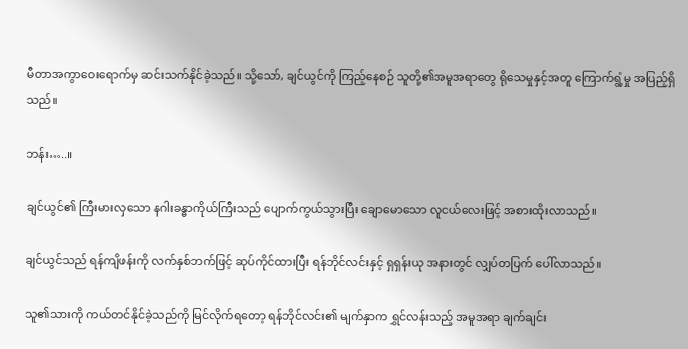မီတာအကွာဝေးရောက်မှ ဆင်းသက်နိုင်ခဲ့သည်။ သို့သော်, ချင်ယွင်ကို ကြည့်နေစဉ် သူတို့၏အမူအရာတွေ ရိုသေမှုနှင့်အတူ ကြောက်ရွံ့မှု အပြည့်ရှိသည်။

ဘန်း…..။

ချင်ယွင်၏ ကြီးမားလှသော နဂါးခန္ဓာကိုယ်ကြီးသည် ပျောက်ကွယ်သွားပြီး ချောမောသော လူငယ်လေးဖြင့် အစားထိုးလာသည်။

ချင်ယွင်သည် ရန်ကျိဖန်းကို လက်နှစ်ဘက်ဖြင့် ဆုပ်ကိုင်ထားပြီး ရန်ဘိုင်လင်းနှင့် ရှရှန်းယု အနားတွင် လျှပ်တပြက် ပေါ်လာသည်။

သူ၏သားကို ကယ်တင်နိုင်ခဲ့သည်ကို မြင်လိုက်ရတော့ ရန်ဘိုင်လင်း၏ မျက်နှာက ရွှင်လန်းသည့် အမူအရာ ချက်ချင်း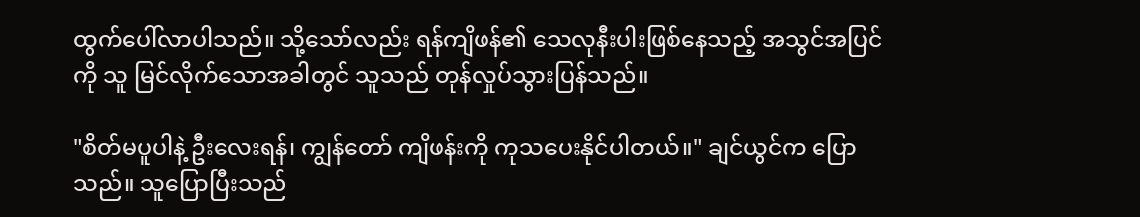ထွက်ပေါ်လာပါသည်။ သို့သော်လည်း ရန်ကျိဖန်၏ သေလုနီးပါးဖြစ်နေသည့် အသွင်အပြင်ကို သူ မြင်လိုက်သောအခါတွင် သူသည် တုန်လှုပ်သွားပြန်သည်။

"စိတ်မပူပါနဲ့ ဦးလေးရန်၊ ကျွန်တော် ကျိဖန်းကို ကုသပေးနိုင်ပါတယ်။" ချင်ယွင်က ပြောသည်။ သူပြောပြီးသည်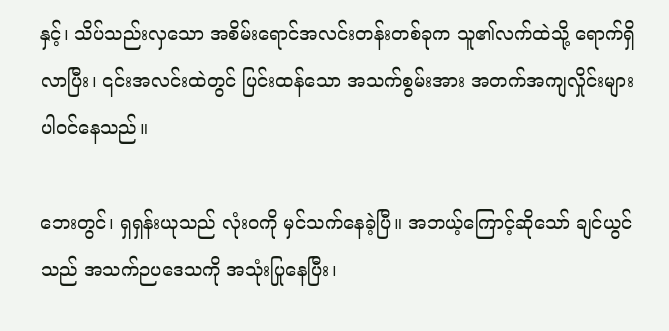နှင့်၊ သိပ်သည်းလှသော အစိမ်းရောင်အလင်းတန်းတစ်ခုက သူ၏လက်ထဲသို့ ရောက်ရှိလာပြီး၊ ၎င်းအလင်းထဲတွင် ပြင်းထန်သော အသက်စွမ်းအား အတက်အကျလှိုင်းများ ပါဝင်နေသည်။

ဘေးတွင်၊ ရှရှန်းယုသည် လုံးဝကို မှင်သက်နေခဲ့ပြီ။ အဘယ့်ကြောင့်ဆိုသော် ချင်ယွင်သည် အသက်ဉပဒေသကို အသုံးပြုနေပြီး၊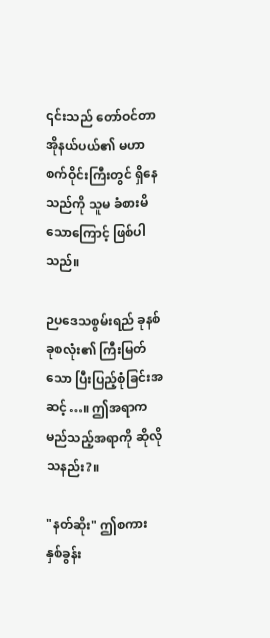၎င်းသည် တော်ဝင်တာအိုနယ်ပယ်၏ မဟာစက်ဝိုင်းကြီးတွင် ရှိနေသည်ကို သူမ ခံစားမိသောကြောင့် ဖြစ်ပါသည်။

ဉပဒေသစွမ်းရည် ခုနစ်ခုစလုံး၏ ကြီးမြတ်သော ပြီးပြည့်စုံခြင်းအဆင့်…။ ဤအရာက မည်သည့်အရာကို ဆိုလိုသနည်း?။

"နတ်ဆိုး" ဤစကားနှစ်ခွန်း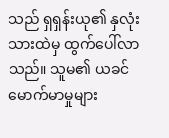သည် ရှရှန်းယု၏ နှလုံးသားထဲမှ ထွက်ပေါ်လာသည်။ သူမ၏ ယခင် မောက်မာမှုများ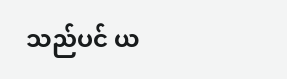သည်ပင် ယ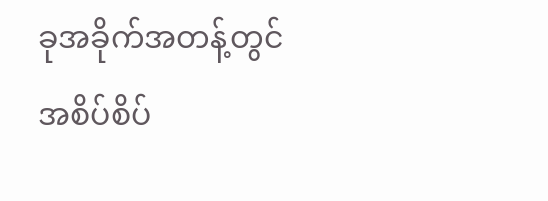ခုအခိုက်အတန့်တွင် အစိပ်စိပ်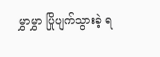မွှာမွှာ ပြိုပျက်သွားခဲ့ ရ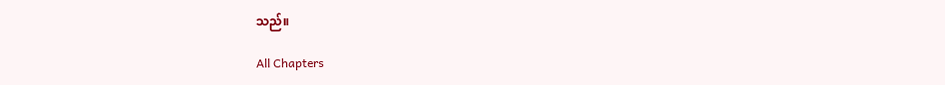သည်။

All Chapters